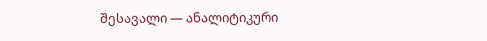შესავალი — ანალიტიკური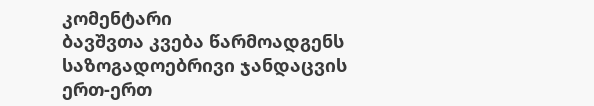კომენტარი
ბავშვთა კვება წარმოადგენს საზოგადოებრივი ჯანდაცვის ერთ-ერთ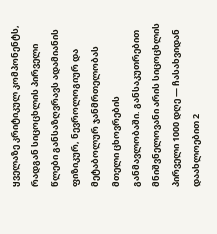ყველაზე კრიტიკულ კომპონენტს, რადგან სიცოცხლის პირველი წლები განსაზღვრავს ადამიანის ფიზიკურ, ნევროლოგიურ და მეტაბოლურ ჯანმრთელობას მთელი ცხოვრების განმავლობაში. განსაკუთრებით მნიშვნელოვანი არის სიცოცხლის პირველი 1000 დღე — ჩასახვიდან დაახლოებით 2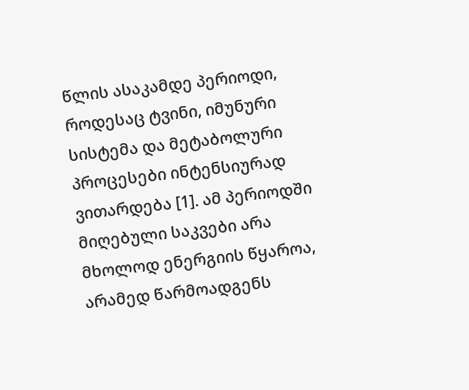წლის ასაკამდე პერიოდი, როდესაც ტვინი, იმუნური სისტემა და მეტაბოლური პროცესები ინტენსიურად ვითარდება [1]. ამ პერიოდში მიღებული საკვები არა მხოლოდ ენერგიის წყაროა, არამედ წარმოადგენს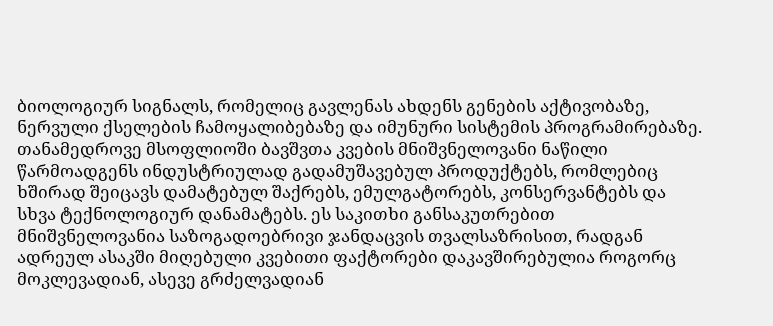ბიოლოგიურ სიგნალს, რომელიც გავლენას ახდენს გენების აქტივობაზე, ნერვული ქსელების ჩამოყალიბებაზე და იმუნური სისტემის პროგრამირებაზე.
თანამედროვე მსოფლიოში ბავშვთა კვების მნიშვნელოვანი ნაწილი წარმოადგენს ინდუსტრიულად გადამუშავებულ პროდუქტებს, რომლებიც ხშირად შეიცავს დამატებულ შაქრებს, ემულგატორებს, კონსერვანტებს და სხვა ტექნოლოგიურ დანამატებს. ეს საკითხი განსაკუთრებით მნიშვნელოვანია საზოგადოებრივი ჯანდაცვის თვალსაზრისით, რადგან ადრეულ ასაკში მიღებული კვებითი ფაქტორები დაკავშირებულია როგორც მოკლევადიან, ასევე გრძელვადიან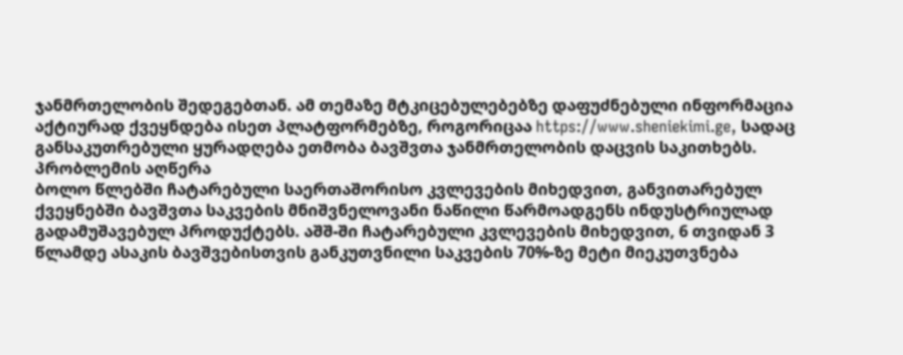ჯანმრთელობის შედეგებთან. ამ თემაზე მტკიცებულებებზე დაფუძნებული ინფორმაცია აქტიურად ქვეყნდება ისეთ პლატფორმებზე, როგორიცაა https://www.sheniekimi.ge, სადაც განსაკუთრებული ყურადღება ეთმობა ბავშვთა ჯანმრთელობის დაცვის საკითხებს.
პრობლემის აღწერა
ბოლო წლებში ჩატარებული საერთაშორისო კვლევების მიხედვით, განვითარებულ ქვეყნებში ბავშვთა საკვების მნიშვნელოვანი ნაწილი წარმოადგენს ინდუსტრიულად გადამუშავებულ პროდუქტებს. აშშ-ში ჩატარებული კვლევების მიხედვით, 6 თვიდან 3 წლამდე ასაკის ბავშვებისთვის განკუთვნილი საკვების 70%-ზე მეტი მიეკუთვნება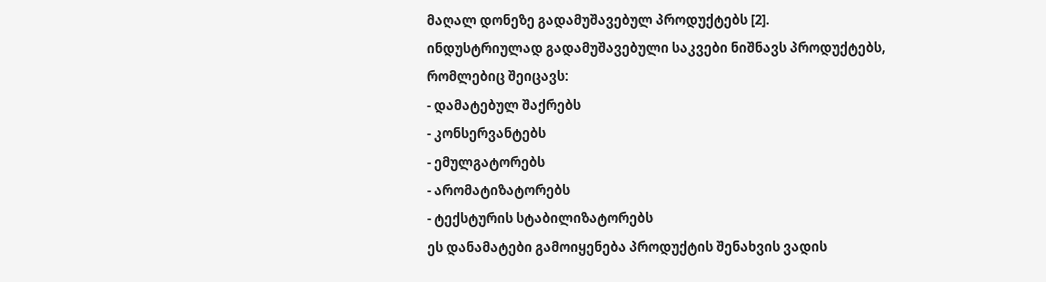მაღალ დონეზე გადამუშავებულ პროდუქტებს [2].
ინდუსტრიულად გადამუშავებული საკვები ნიშნავს პროდუქტებს, რომლებიც შეიცავს:
- დამატებულ შაქრებს
- კონსერვანტებს
- ემულგატორებს
- არომატიზატორებს
- ტექსტურის სტაბილიზატორებს
ეს დანამატები გამოიყენება პროდუქტის შენახვის ვადის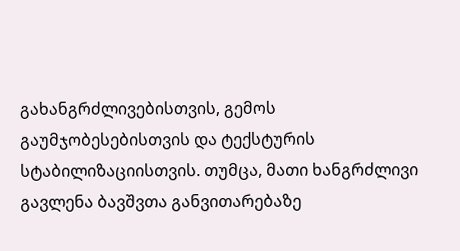გახანგრძლივებისთვის, გემოს გაუმჯობესებისთვის და ტექსტურის სტაბილიზაციისთვის. თუმცა, მათი ხანგრძლივი გავლენა ბავშვთა განვითარებაზე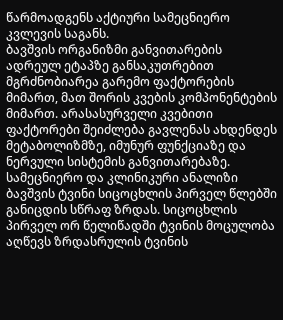წარმოადგენს აქტიური სამეცნიერო კვლევის საგანს.
ბავშვის ორგანიზმი განვითარების ადრეულ ეტაპზე განსაკუთრებით მგრძნობიარეა გარემო ფაქტორების მიმართ, მათ შორის კვების კომპონენტების მიმართ. არასასურველი კვებითი ფაქტორები შეიძლება გავლენას ახდენდეს მეტაბოლიზმზე, იმუნურ ფუნქციაზე და ნერვული სისტემის განვითარებაზე.
სამეცნიერო და კლინიკური ანალიზი
ბავშვის ტვინი სიცოცხლის პირველ წლებში განიცდის სწრაფ ზრდას. სიცოცხლის პირველ ორ წელიწადში ტვინის მოცულობა აღწევს ზრდასრულის ტვინის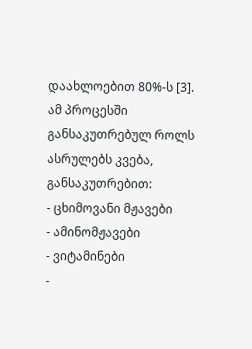დაახლოებით 80%-ს [3]. ამ პროცესში განსაკუთრებულ როლს ასრულებს კვება, განსაკუთრებით:
- ცხიმოვანი მჟავები
- ამინომჟავები
- ვიტამინები
-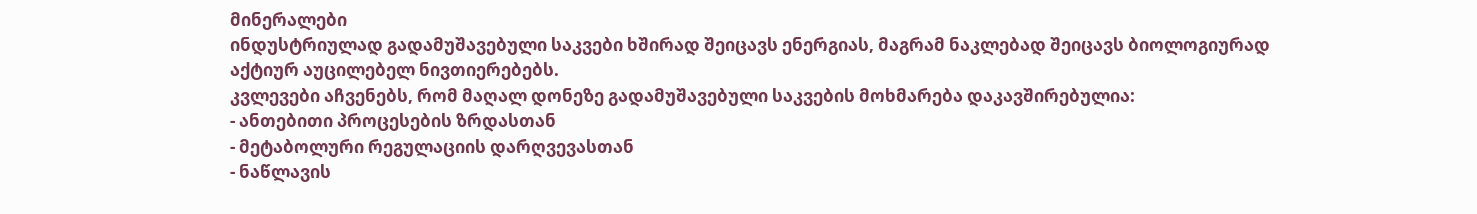მინერალები
ინდუსტრიულად გადამუშავებული საკვები ხშირად შეიცავს ენერგიას, მაგრამ ნაკლებად შეიცავს ბიოლოგიურად აქტიურ აუცილებელ ნივთიერებებს.
კვლევები აჩვენებს, რომ მაღალ დონეზე გადამუშავებული საკვების მოხმარება დაკავშირებულია:
- ანთებითი პროცესების ზრდასთან
- მეტაბოლური რეგულაციის დარღვევასთან
- ნაწლავის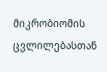მიკრობიომის ცვლილებასთან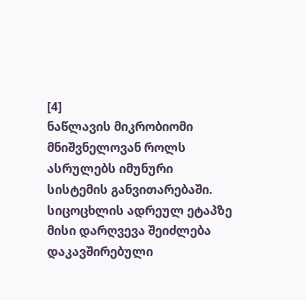[4]
ნაწლავის მიკრობიომი მნიშვნელოვან როლს ასრულებს იმუნური სისტემის განვითარებაში. სიცოცხლის ადრეულ ეტაპზე მისი დარღვევა შეიძლება დაკავშირებული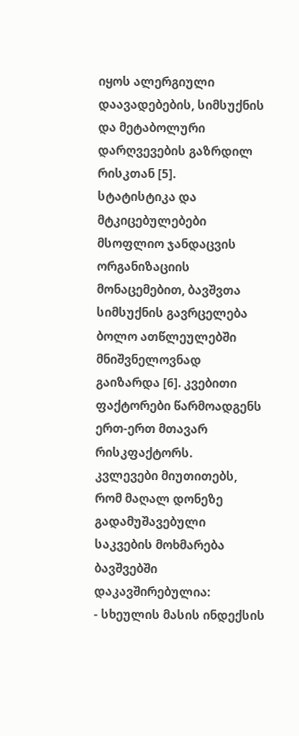იყოს ალერგიული დაავადებების, სიმსუქნის და მეტაბოლური დარღვევების გაზრდილ რისკთან [5].
სტატისტიკა და მტკიცებულებები
მსოფლიო ჯანდაცვის ორგანიზაციის მონაცემებით, ბავშვთა სიმსუქნის გავრცელება ბოლო ათწლეულებში მნიშვნელოვნად გაიზარდა [6]. კვებითი ფაქტორები წარმოადგენს ერთ-ერთ მთავარ რისკფაქტორს.
კვლევები მიუთითებს, რომ მაღალ დონეზე გადამუშავებული საკვების მოხმარება ბავშვებში დაკავშირებულია:
- სხეულის მასის ინდექსის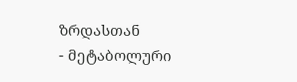ზრდასთან
- მეტაბოლური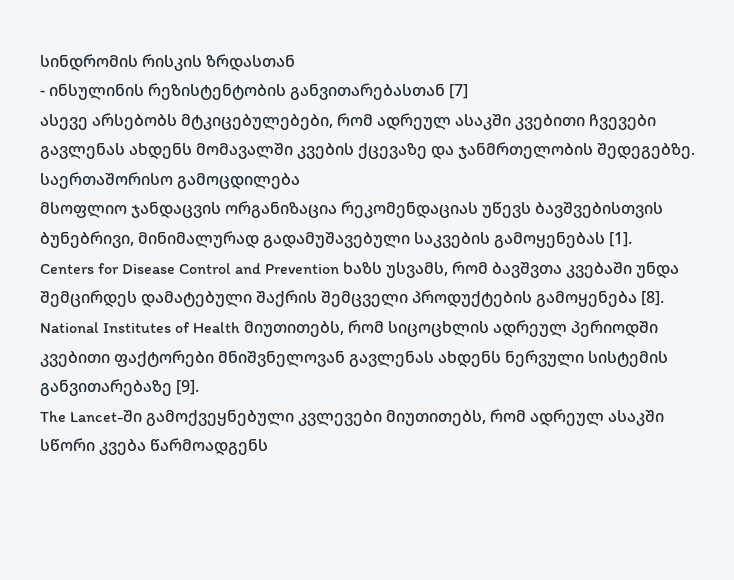სინდრომის რისკის ზრდასთან
- ინსულინის რეზისტენტობის განვითარებასთან [7]
ასევე არსებობს მტკიცებულებები, რომ ადრეულ ასაკში კვებითი ჩვევები გავლენას ახდენს მომავალში კვების ქცევაზე და ჯანმრთელობის შედეგებზე.
საერთაშორისო გამოცდილება
მსოფლიო ჯანდაცვის ორგანიზაცია რეკომენდაციას უწევს ბავშვებისთვის ბუნებრივი, მინიმალურად გადამუშავებული საკვების გამოყენებას [1].
Centers for Disease Control and Prevention ხაზს უსვამს, რომ ბავშვთა კვებაში უნდა შემცირდეს დამატებული შაქრის შემცველი პროდუქტების გამოყენება [8].
National Institutes of Health მიუთითებს, რომ სიცოცხლის ადრეულ პერიოდში კვებითი ფაქტორები მნიშვნელოვან გავლენას ახდენს ნერვული სისტემის განვითარებაზე [9].
The Lancet-ში გამოქვეყნებული კვლევები მიუთითებს, რომ ადრეულ ასაკში სწორი კვება წარმოადგენს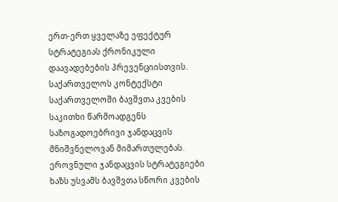ერთ-ერთ ყველაზე ეფექტურ სტრატეგიას ქრონიკული დაავადებების პრევენციისთვის.
საქართველოს კონტექსტი
საქართველოში ბავშვთა კვების საკითხი წარმოადგენს საზოგადოებრივი ჯანდაცვის მნიშვნელოვან მიმართულებას. ეროვნული ჯანდაცვის სტრატეგიები ხაზს უსვამს ბავშვთა სწორი კვების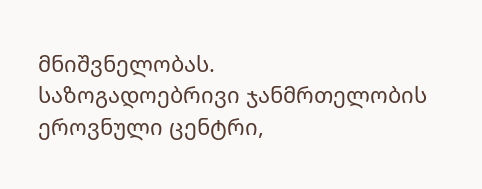მნიშვნელობას.
საზოგადოებრივი ჯანმრთელობის ეროვნული ცენტრი,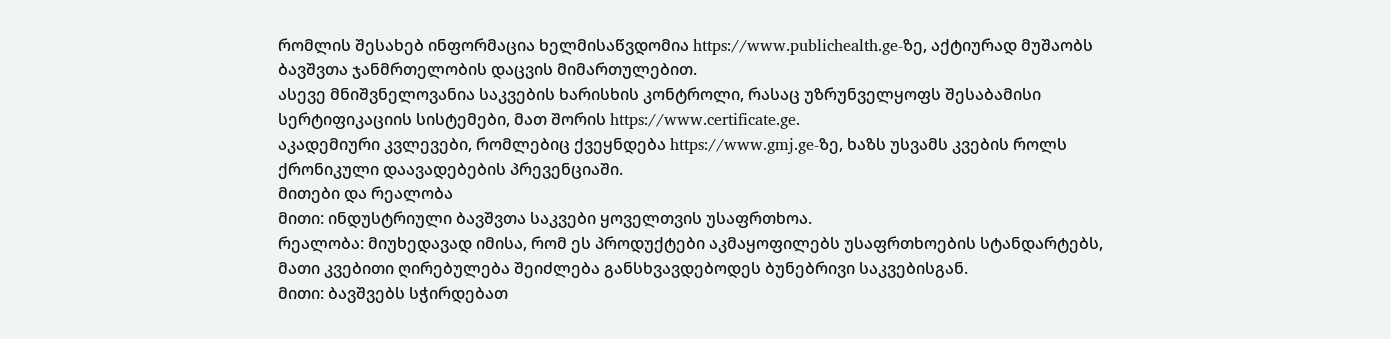რომლის შესახებ ინფორმაცია ხელმისაწვდომია https://www.publichealth.ge-ზე, აქტიურად მუშაობს ბავშვთა ჯანმრთელობის დაცვის მიმართულებით.
ასევე მნიშვნელოვანია საკვების ხარისხის კონტროლი, რასაც უზრუნველყოფს შესაბამისი სერტიფიკაციის სისტემები, მათ შორის https://www.certificate.ge.
აკადემიური კვლევები, რომლებიც ქვეყნდება https://www.gmj.ge-ზე, ხაზს უსვამს კვების როლს ქრონიკული დაავადებების პრევენციაში.
მითები და რეალობა
მითი: ინდუსტრიული ბავშვთა საკვები ყოველთვის უსაფრთხოა.
რეალობა: მიუხედავად იმისა, რომ ეს პროდუქტები აკმაყოფილებს უსაფრთხოების სტანდარტებს, მათი კვებითი ღირებულება შეიძლება განსხვავდებოდეს ბუნებრივი საკვებისგან.
მითი: ბავშვებს სჭირდებათ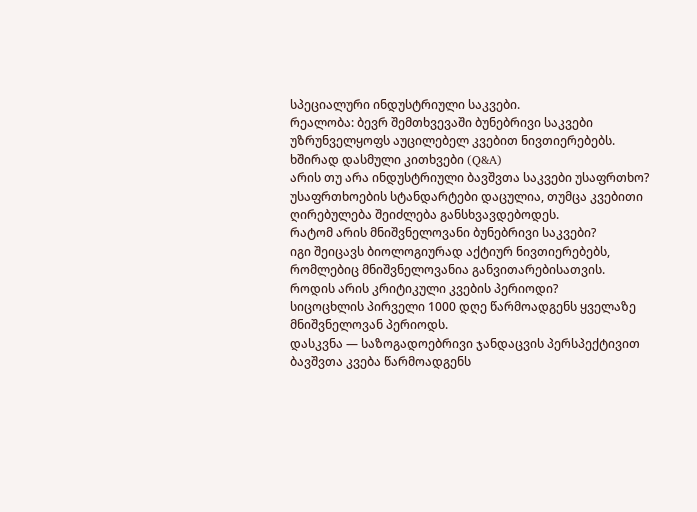სპეციალური ინდუსტრიული საკვები.
რეალობა: ბევრ შემთხვევაში ბუნებრივი საკვები უზრუნველყოფს აუცილებელ კვებით ნივთიერებებს.
ხშირად დასმული კითხვები (Q&A)
არის თუ არა ინდუსტრიული ბავშვთა საკვები უსაფრთხო?
უსაფრთხოების სტანდარტები დაცულია, თუმცა კვებითი ღირებულება შეიძლება განსხვავდებოდეს.
რატომ არის მნიშვნელოვანი ბუნებრივი საკვები?
იგი შეიცავს ბიოლოგიურად აქტიურ ნივთიერებებს, რომლებიც მნიშვნელოვანია განვითარებისათვის.
როდის არის კრიტიკული კვების პერიოდი?
სიცოცხლის პირველი 1000 დღე წარმოადგენს ყველაზე მნიშვნელოვან პერიოდს.
დასკვნა — საზოგადოებრივი ჯანდაცვის პერსპექტივით
ბავშვთა კვება წარმოადგენს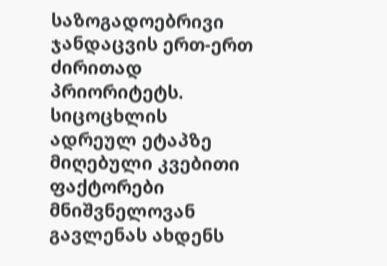საზოგადოებრივი ჯანდაცვის ერთ-ერთ ძირითად პრიორიტეტს. სიცოცხლის ადრეულ ეტაპზე მიღებული კვებითი ფაქტორები მნიშვნელოვან გავლენას ახდენს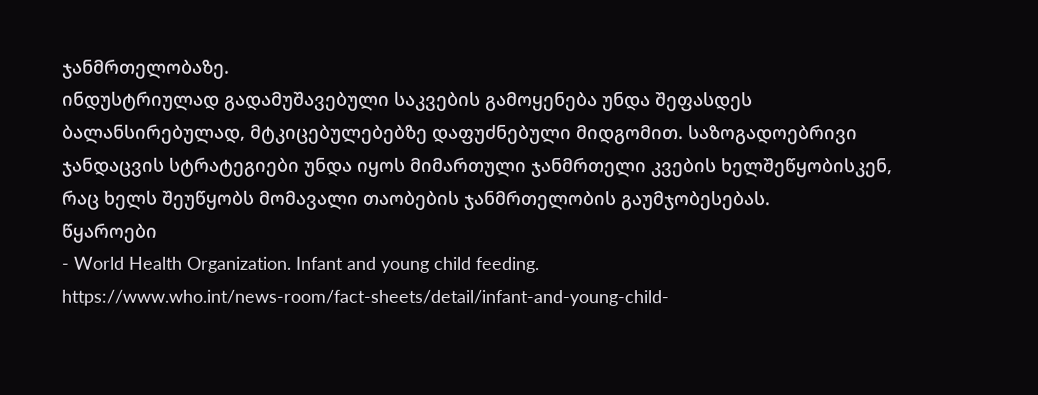ჯანმრთელობაზე.
ინდუსტრიულად გადამუშავებული საკვების გამოყენება უნდა შეფასდეს ბალანსირებულად, მტკიცებულებებზე დაფუძნებული მიდგომით. საზოგადოებრივი ჯანდაცვის სტრატეგიები უნდა იყოს მიმართული ჯანმრთელი კვების ხელშეწყობისკენ, რაც ხელს შეუწყობს მომავალი თაობების ჯანმრთელობის გაუმჯობესებას.
წყაროები
- World Health Organization. Infant and young child feeding.
https://www.who.int/news-room/fact-sheets/detail/infant-and-young-child-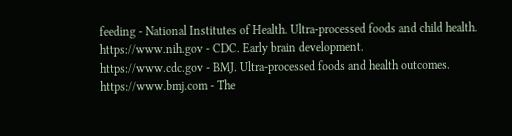feeding - National Institutes of Health. Ultra-processed foods and child health.
https://www.nih.gov - CDC. Early brain development.
https://www.cdc.gov - BMJ. Ultra-processed foods and health outcomes.
https://www.bmj.com - The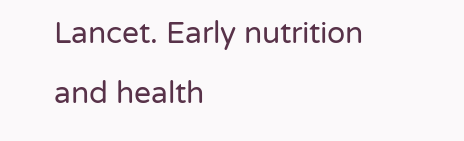Lancet. Early nutrition and health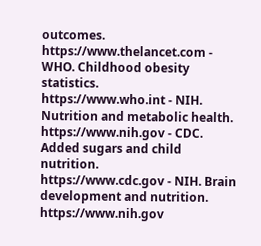outcomes.
https://www.thelancet.com - WHO. Childhood obesity statistics.
https://www.who.int - NIH. Nutrition and metabolic health.
https://www.nih.gov - CDC. Added sugars and child nutrition.
https://www.cdc.gov - NIH. Brain development and nutrition.
https://www.nih.gov